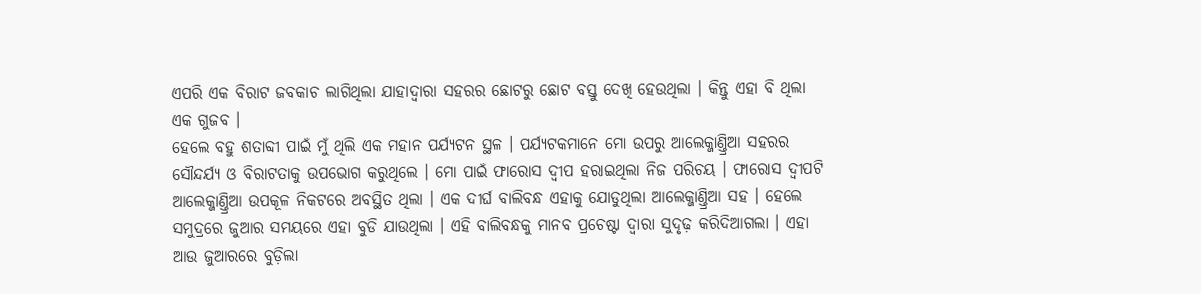ଏପରି ଏକ ବିରାଟ ଜବକାଚ ଲାଗିଥିଲା ଯାହାଦ୍ୱାରା ସହରର ଛୋଟରୁ ଛୋଟ ବସ୍ତୁ ଦେଖି ହେଉଥିଲା । କିନ୍ତୁ ଏହା ବି ଥିଲା ଏକ ଗୁଜବ ।
ହେଲେ ବହୁ ଶତାବ୍ଦୀ ପାଇଁ ମୁଁ ଥିଲି ଏକ ମହାନ ପର୍ଯ୍ୟଟନ ସ୍ଥଳ । ପର୍ଯ୍ୟଟକମାନେ ମୋ ଉପରୁ ଆଲେକ୍ଜାଣ୍ତ୍ରିଆ ସହରର ସୌନ୍ଦର୍ଯ୍ୟ ଓ ବିରାଟତାକୁ ଉପଭୋଗ କରୁଥିଲେ । ମୋ ପାଇଁ ଫାରୋସ ଦ୍ୱୀପ ହରାଇଥିଲା ନିଜ ପରିଚୟ । ଫାରୋସ ଦ୍ୱୀପଟି ଆଲେକ୍ଜାଣ୍ତ୍ରିଆ ଉପକୂଳ ନିକଟରେ ଅବସ୍ଥିତ ଥିଲା । ଏକ ଦୀର୍ଘ ବାଲିବନ୍ଧ ଏହାକୁ ଯୋଡୁଥିଲା ଆଲେକ୍ଜାଣ୍ତ୍ରିଆ ସହ । ହେଲେ ସମୁଦ୍ରରେ ଜୁଆର ସମୟରେ ଏହା ବୁଡି ଯାଉଥିଲା । ଏହି ବାଲିବନ୍ଧକୁ ମାନବ ପ୍ରଚେଷ୍ଟା ଦ୍ୱାରା ସୁଦୃଢ଼ କରିଦିଆଗଲା । ଏହା ଆଉ ଜୁଆରରେ ବୁଡ଼ିଲା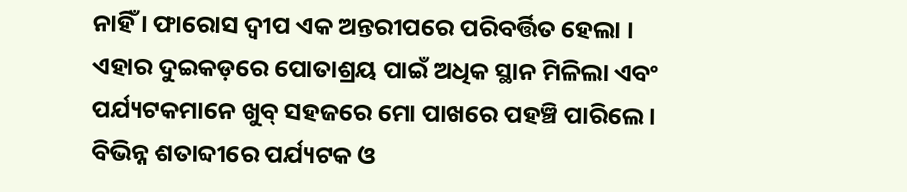ନାହିଁ । ଫାରୋସ ଦ୍ୱୀପ ଏକ ଅନ୍ତରୀପରେ ପରିବର୍ତ୍ତିତ ହେଲା । ଏହାର ଦୁଇକଡ଼ରେ ପୋତାଶ୍ରୟ ପାଇଁ ଅଧିକ ସ୍ଥାନ ମିଳିଲା ଏବଂ ପର୍ଯ୍ୟଟକମାନେ ଖୁବ୍ ସହଜରେ ମୋ ପାଖରେ ପହଞ୍ଚି ପାରିଲେ ।
ବିଭିନ୍ନ ଶତାବ୍ଦୀରେ ପର୍ଯ୍ୟଟକ ଓ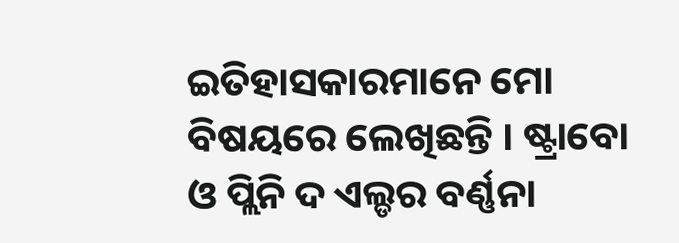ଇତିହାସକାରମାନେ ମୋ ବିଷୟରେ ଲେଖିଛନ୍ତି । ଷ୍ଟ୍ରାବୋ ଓ ପ୍ଲିନି ଦ ଏଲ୍ଡର ବର୍ଣ୍ଣନା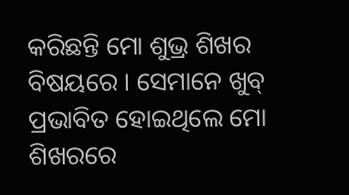କରିଛନ୍ତି ମୋ ଶୁଭ୍ର ଶିଖର ବିଷୟରେ । ସେମାନେ ଖୁବ୍ ପ୍ରଭାବିତ ହୋଇଥିଲେ ମୋ ଶିଖରରେ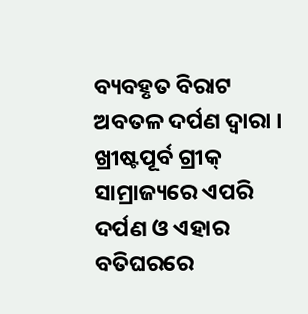ବ୍ୟବହୃତ ବିରାଟ ଅବତଳ ଦର୍ପଣ ଦ୍ୱାରା । ଖ୍ରୀଷ୍ଟପୂର୍ବ ଗ୍ରୀକ୍ ସାମ୍ରାଜ୍ୟରେ ଏପରି ଦର୍ପଣ ଓ ଏହାର ବତିଘରରେ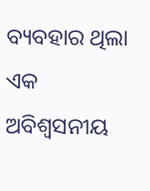ବ୍ୟବହାର ଥିଲା ଏକ ଅବିଶ୍ୱସନୀୟ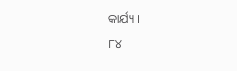କାର୍ଯ୍ୟ ।
୮୪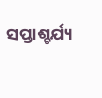ସପ୍ତାଶ୍ଚର୍ଯ୍ୟ